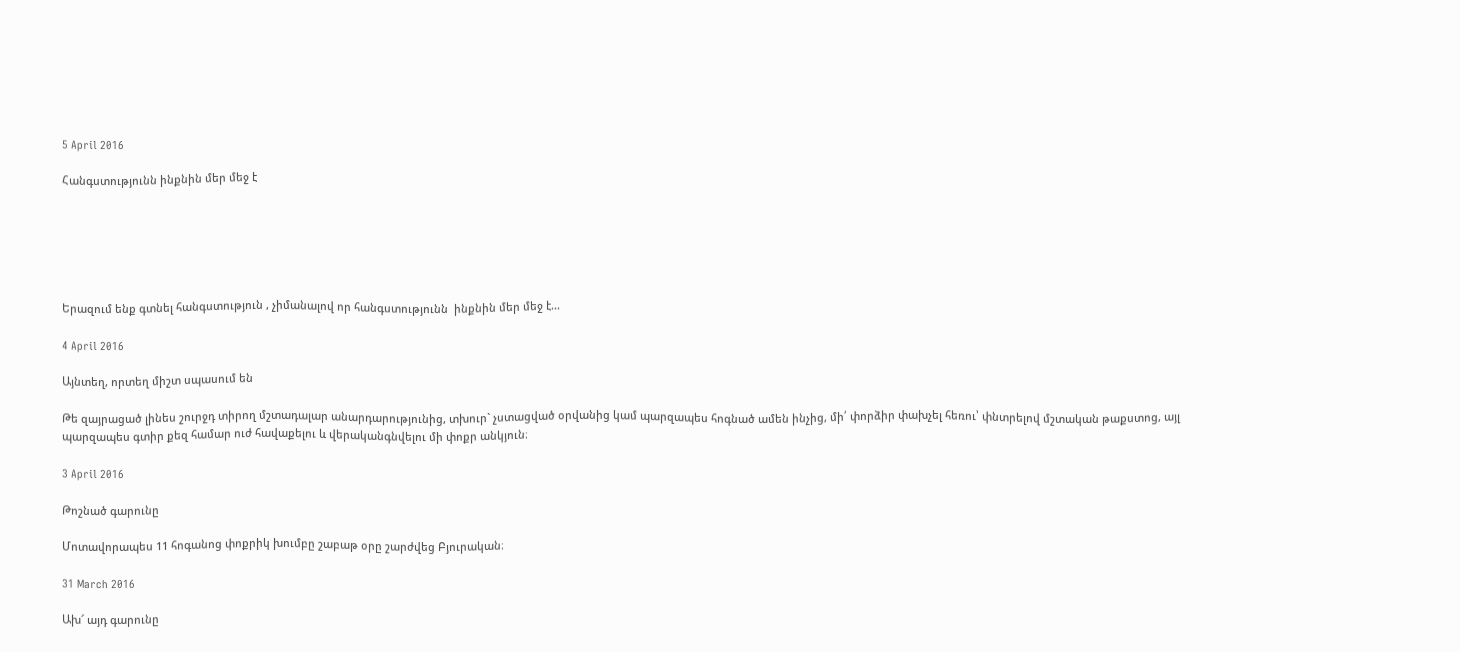5 April 2016

Հանգստությունն ինքնին մեր մեջ է






Երազում ենք գտնել հանգստություն , չիմանալով որ հանգստությունն  ինքնին մեր մեջ է...

4 April 2016

Այնտեղ, որտեղ միշտ սպասում են

Թե զայրացած լինես շուրջդ տիրող մշտադալար անարդարությունից, տխուր` չստացված օրվանից կամ պարզապես հոգնած ամեն ինչից, մի՛ փորձիր փախչել հեռու՝ փնտրելով մշտական թաքստոց, այլ պարզապես գտիր քեզ համար ուժ հավաքելու և վերականգնվելու մի փոքր անկյուն։

3 April 2016

Թոշնած գարունը

Մոտավորապես 11 հոգանոց փոքրիկ խումբը շաբաթ օրը շարժվեց Բյուրական։

31 March 2016

Ախ՜ այդ գարունը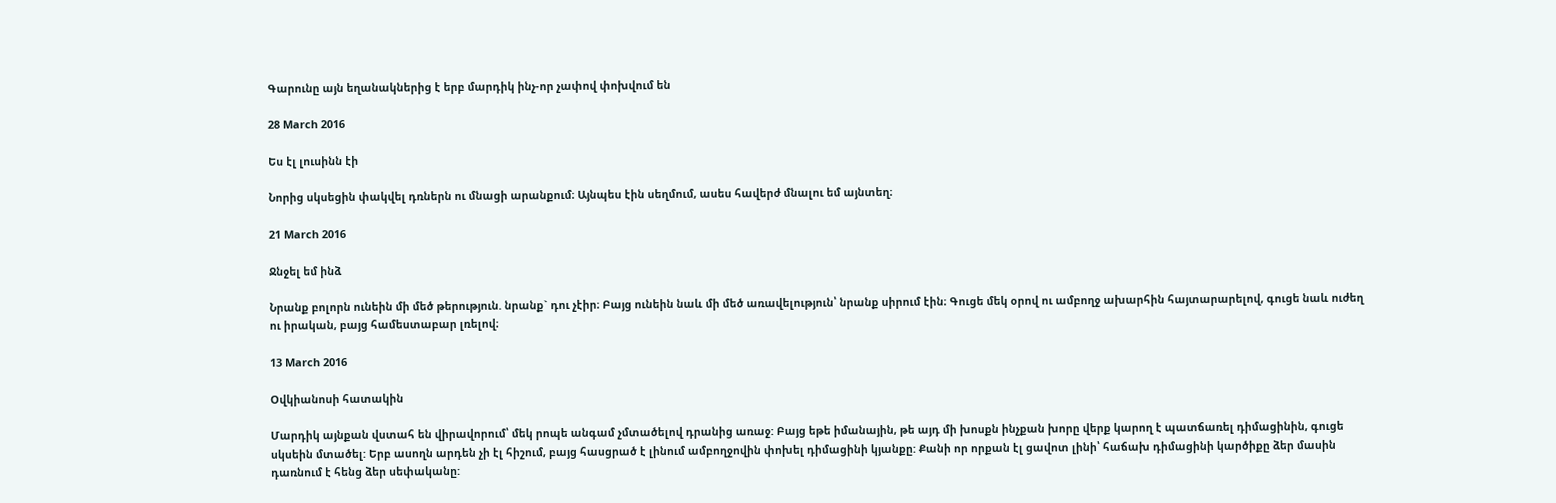Գարունը այն եղանակներից է երբ մարդիկ ինչ-որ չափով փոխվում են

28 March 2016

Ես էլ լուսինն էի

Նորից սկսեցին փակվել դռներն ու մնացի արանքում։ Այնպես էին սեղմում, ասես հավերժ մնալու եմ այնտեղ։

21 March 2016

Ջնջել եմ ինձ

Նրանք բոլորն ունեին մի մեծ թերություն. նրանք` դու չէիր։ Բայց ունեին նաև մի մեծ առավելություն՝ նրանք սիրում էին։ Գուցե մեկ օրով ու ամբողջ ախարհին հայտարարելով, գուցե նաև ուժեղ ու իրական, բայց համեստաբար լռելով։

13 March 2016

Օվկիանոսի հատակին

Մարդիկ այնքան վստահ են վիրավորում՝ մեկ րոպե անգամ չմտածելով դրանից առաջ: Բայց եթե իմանային, թե այդ մի խոսքն ինչքան խորը վերք կարող է պատճառել դիմացինին, գուցե սկսեին մտածել: Երբ ասողն արդեն չի էլ հիշում, բայց հասցրած է լինում ամբողջովին փոխել դիմացինի կյանքը: Քանի որ որքան էլ ցավոտ լինի՝ հաճախ դիմացինի կարծիքը ձեր մասին դառնում է հենց ձեր սեփականը: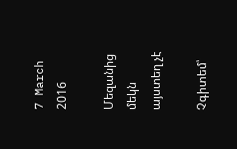7 March 2016

Մեզանից մեկն այստեղ չէ

Չգիտեմ՝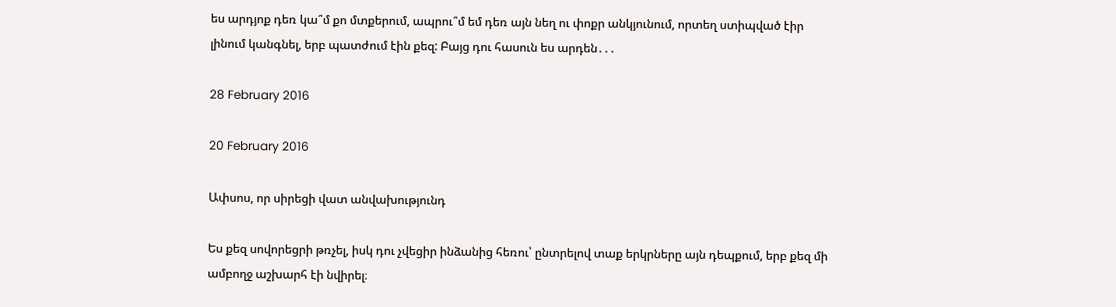ես արդյոք դեռ կա՞մ քո մտքերում, ապրու՞մ եմ դեռ այն նեղ ու փոքր անկյունում, որտեղ ստիպված էիր լինում կանգնել, երբ պատժում էին քեզ: Բայց դու հասուն ես արդեն․․․

28 February 2016

20 February 2016

Ափսոս, որ սիրեցի վատ անվախությունդ

Ես քեզ սովորեցրի թռչել, իսկ դու չվեցիր ինձանից հեռու՝ ընտրելով տաք երկրները այն դեպքում, երբ քեզ մի ամբողջ աշխարհ էի նվիրել։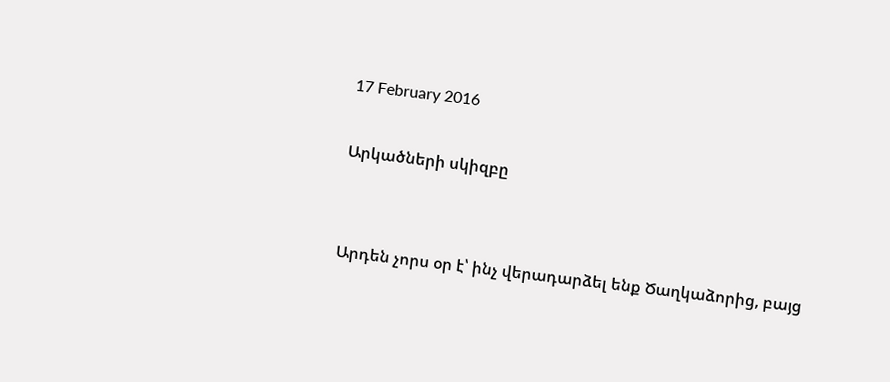17 February 2016

Արկածների սկիզբը


Արդեն չորս օր է՝ ինչ վերադարձել ենք Ծաղկաձորից, բայց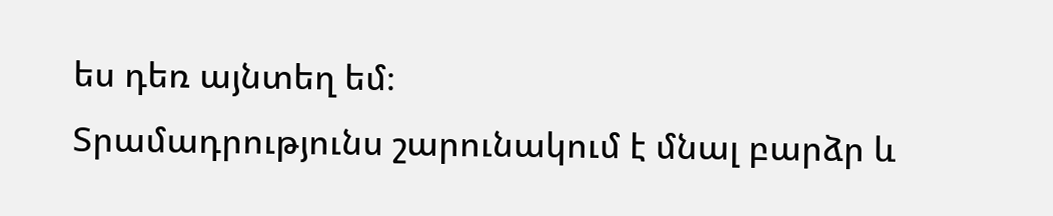ես դեռ այնտեղ եմ։
Տրամադրությունս շարունակում է մնալ բարձր և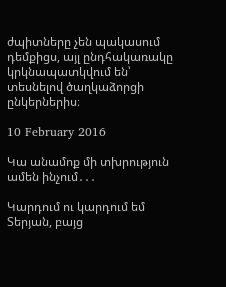ժպիտները չեն պակասում դեմքիցս, այլ ընդհակառակը կրկնապատկվում են՝ տեսնելով ծաղկաձորցի ընկերներիս։

10 February 2016

Կա անամոք մի տխրություն ամեն ինչում․․․

Կարդում ու կարդում եմ Տերյան, բայց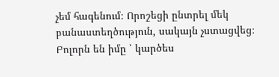չեմ հագենում։ Որոշեցի ընտրել մեկ բանաստեղծություն, սակայն չստացվեց։ Բոլորն են իմը ՝ կարծես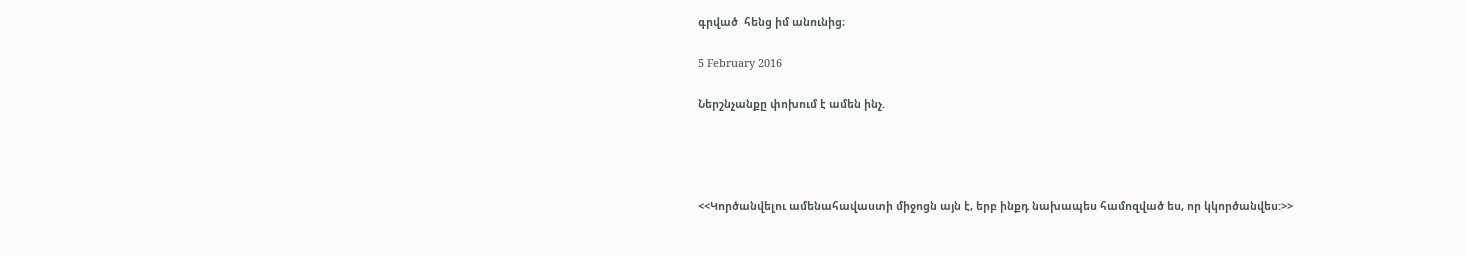գրված  հենց իմ անունից։

5 February 2016

Ներշնչանքը փոխում է ամեն ինչ.




<<Կործանվելու ամենահավաստի միջոցն այն է, երբ ինքդ նախապես համոզված ես, որ կկործանվես:>>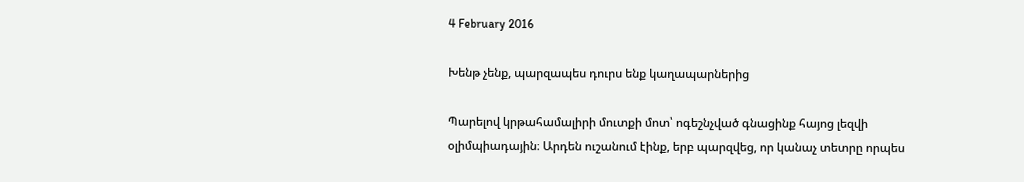4 February 2016

Խենթ չենք, պարզապես դուրս ենք կաղապարներից

Պարելով կրթահամալիրի մուտքի մոտ՝ ոգեշնչված գնացինք հայոց լեզվի օլիմպիադային։ Արդեն ուշանում էինք, երբ պարզվեց, որ կանաչ տետրը որպես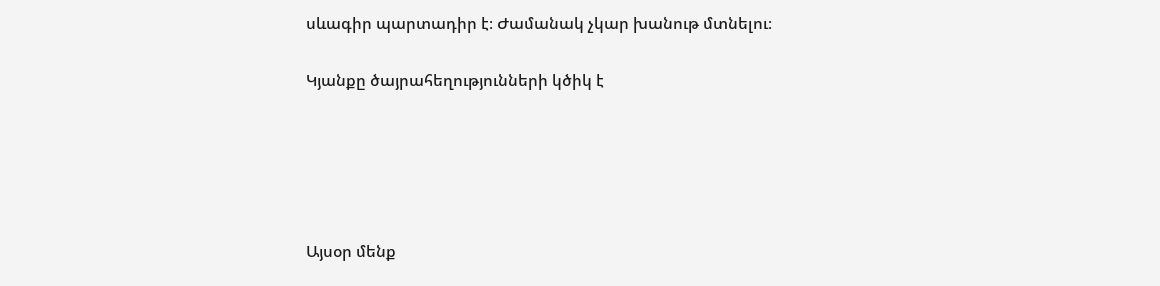սևագիր պարտադիր է։ Ժամանակ չկար խանութ մտնելու։

Կյանքը ծայրահեղությունների կծիկ է





Այսօր մենք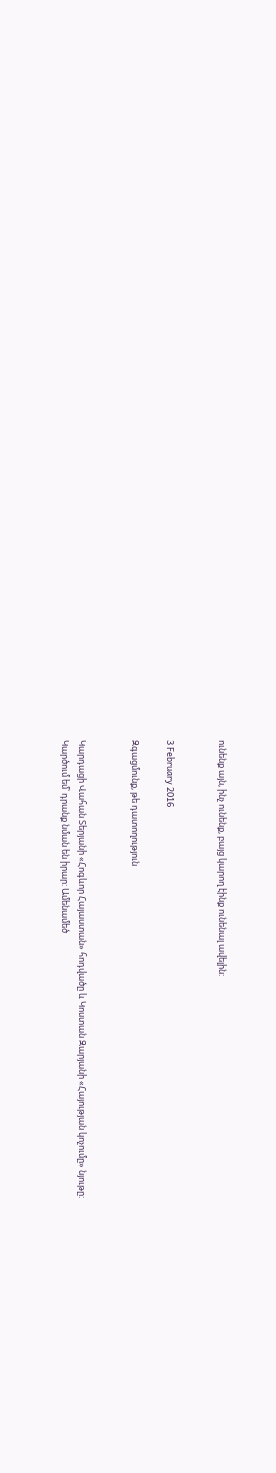ունենք այն, ինչ ունենք, բայց կարող էինք ունենալ ավելին:


3 February 2016

Զգացմունք, թե դատողություն


Կարդացի Վահան Տերյանի «Հոգևոր Հայաստան» հոդվածը և Կոստան Զարյանի «Հայության կոչումը» նյութը:
Կարծում եմ՝ դրանք նման են իրար: Ամենամեծ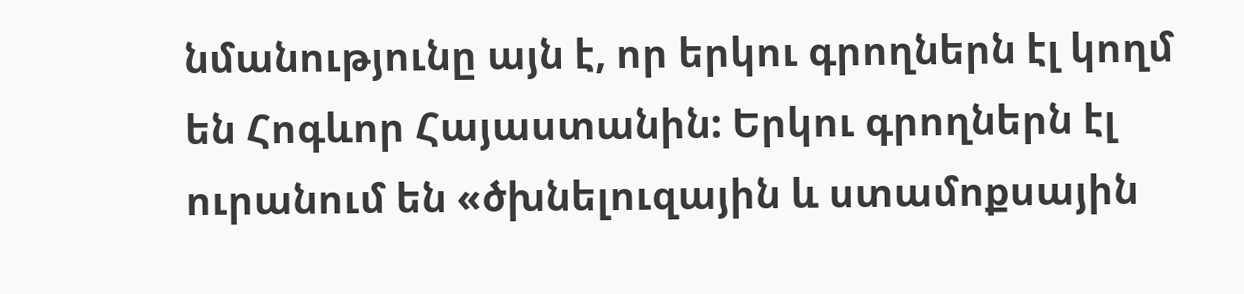նմանությունը այն է, որ երկու գրողներն էլ կողմ են Հոգևոր Հայաստանին: Երկու գրողներն էլ ուրանում են «ծխնելուզային և ստամոքսային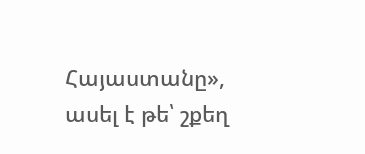Հայաստանը», ասել է թե՝ շքեղ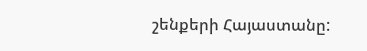շենքերի Հայաստանը: